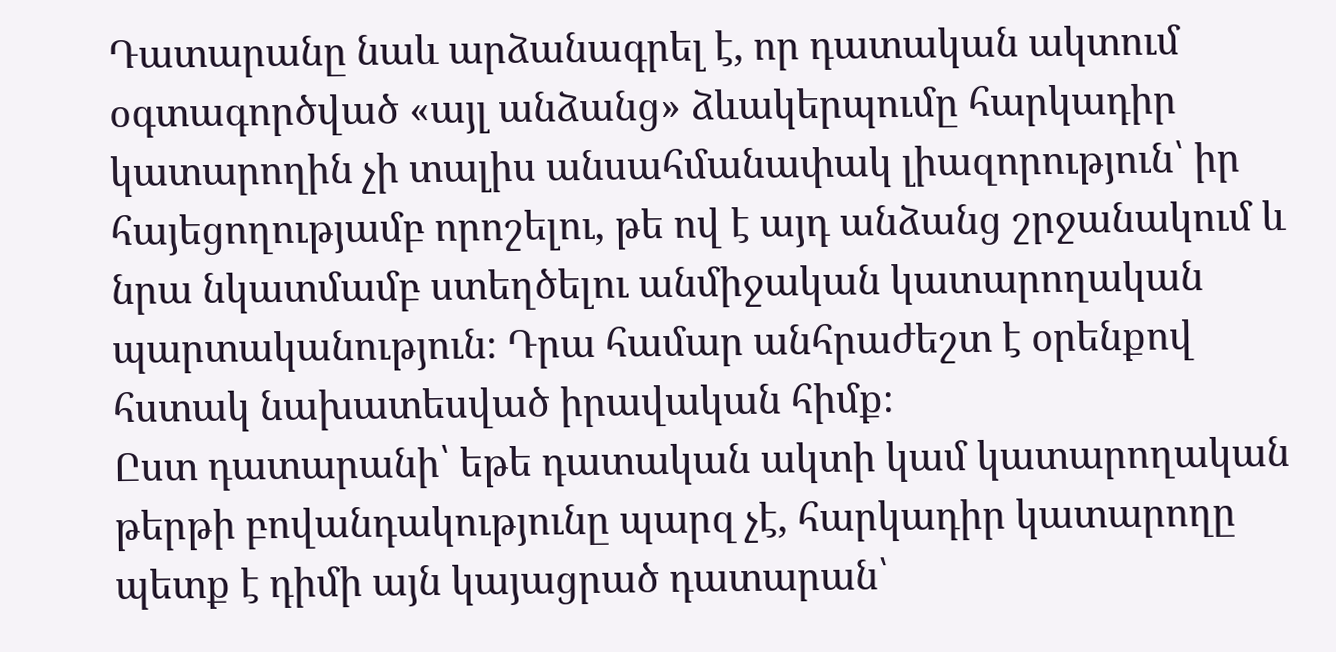Դատարանը նաև արձանագրել է, որ դատական ակտում օգտագործված «այլ անձանց» ձևակերպումը հարկադիր կատարողին չի տալիս անսահմանափակ լիազորություն՝ իր հայեցողությամբ որոշելու, թե ով է այդ անձանց շրջանակում և նրա նկատմամբ ստեղծելու անմիջական կատարողական պարտականություն։ Դրա համար անհրաժեշտ է օրենքով հստակ նախատեսված իրավական հիմք։
Ըստ դատարանի՝ եթե դատական ակտի կամ կատարողական թերթի բովանդակությունը պարզ չէ, հարկադիր կատարողը պետք է դիմի այն կայացրած դատարան՝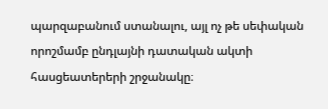պարզաբանում ստանալու, այլ ոչ թե սեփական որոշմամբ ընդլայնի դատական ակտի հասցեատերերի շրջանակը։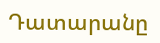Դատարանը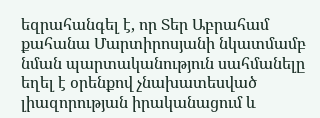եզրահանգել է, որ Տեր Աբրահամ քահանա Մարտիրոսյանի նկատմամբ նման պարտականություն սահմանելը եղել է օրենքով չնախատեսված լիազորության իրականացում և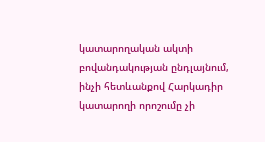կատարողական ակտի բովանդակության ընդլայնում, ինչի հետևանքով Հարկադիր կատարողի որոշումը չի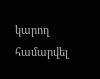կարող համարվել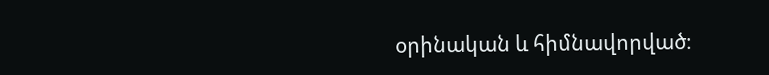օրինական և հիմնավորված։